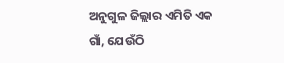ଅନୁଗୁଳ ଜିଲ୍ଲାର ଏମିତି ଏକ ଗାଁ, ଯେଉଁଠି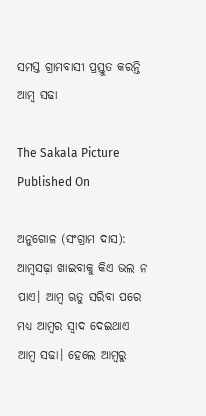ସମସ୍ତ ଗ୍ରାମବାସୀ ପ୍ରସ୍ତୁତ କରନ୍ତି ଆମ୍ୱ ସଢା

The Sakala Picture
Published On

ଅନୁଗୋଳ (ସଂଗ୍ରାମ ଦାସ): ଆମ୍ୱସଢ଼ା ଖାଇବାକୁ କିଏ ଭଲ ନ ପାଏ। ଆମ୍ୱ ଋତୁ ସରିବା ପରେ ମଧ୍ୟ ଆମ୍ୱର ସ୍ୱାଦ ଦେଇଥାଏ ଆମ୍ୱ ସଢା। ହେଲେ ଆମ୍ୱରୁ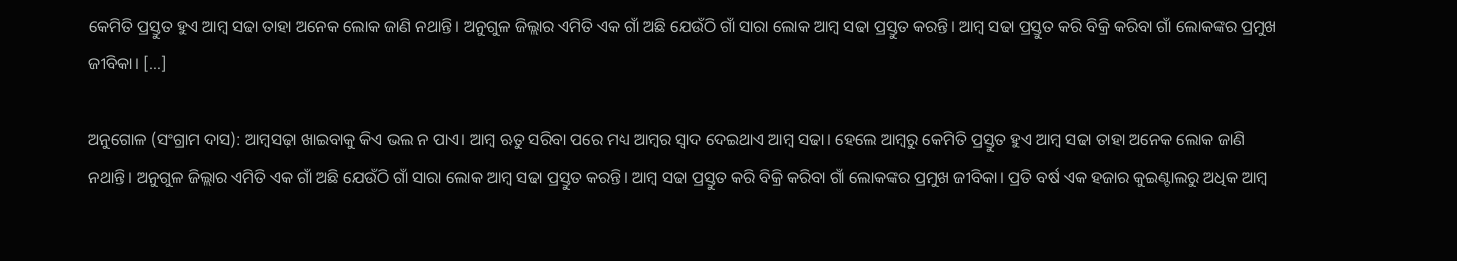କେମିତି ପ୍ରସ୍ତୁତ ହୁଏ ଆମ୍ୱ ସଢା ତାହା ଅନେକ ଲୋକ ଜାଣି ନଥାନ୍ତି। ଅନୁଗୁଳ ଜିଲ୍ଲାର ଏମିତି ଏକ ଗାଁ ଅଛି ଯେଉଁଠି ଗାଁ ସାରା ଲୋକ ଆମ୍ୱ ସଢା ପ୍ରସ୍ତୁତ କରନ୍ତି। ଆମ୍ୱ ସଢା ପ୍ରସ୍ତୁତ କରି ବିକ୍ରି କରିବା ଗାଁ ଲୋକଙ୍କର ପ୍ରମୁଖ ଜୀବିକା। […]

ଅନୁଗୋଳ (ସଂଗ୍ରାମ ଦାସ): ଆମ୍ୱସଢ଼ା ଖାଇବାକୁ କିଏ ଭଲ ନ ପାଏ। ଆମ୍ୱ ଋତୁ ସରିବା ପରେ ମଧ୍ୟ ଆମ୍ୱର ସ୍ୱାଦ ଦେଇଥାଏ ଆମ୍ୱ ସଢା। ହେଲେ ଆମ୍ୱରୁ କେମିତି ପ୍ରସ୍ତୁତ ହୁଏ ଆମ୍ୱ ସଢା ତାହା ଅନେକ ଲୋକ ଜାଣି ନଥାନ୍ତି। ଅନୁଗୁଳ ଜିଲ୍ଲାର ଏମିତି ଏକ ଗାଁ ଅଛି ଯେଉଁଠି ଗାଁ ସାରା ଲୋକ ଆମ୍ୱ ସଢା ପ୍ରସ୍ତୁତ କରନ୍ତି। ଆମ୍ୱ ସଢା ପ୍ରସ୍ତୁତ କରି ବିକ୍ରି କରିବା ଗାଁ ଲୋକଙ୍କର ପ୍ରମୁଖ ଜୀବିକା। ପ୍ରତି ବର୍ଷ ଏକ ହଜାର କୁଇଣ୍ଟାଲରୁ ଅଧିକ ଆମ୍ୱ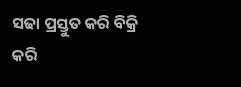ସଢା ପ୍ରସ୍ତୁତ କରି ବିକ୍ରି କରି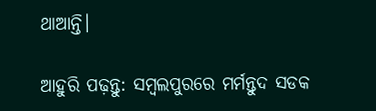ଥାଆନ୍ତି।

ଆହୁରି ପଢ଼ନ୍ତୁ: ସମ୍ବଲପୁରରେ ମର୍ମନ୍ତୁଦ ସଡକ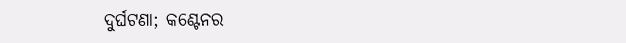ଦୁର୍ଘଟଣା; କଣ୍ଟେନର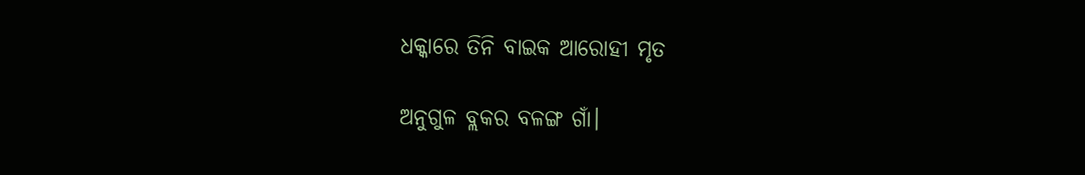ଧକ୍କାରେ ତିନି ବାଇକ ଆରୋହୀ ମୃତ

ଅନୁଗୁଳ ବ୍ଲକର ବଳଙ୍ଗ ଗାଁ।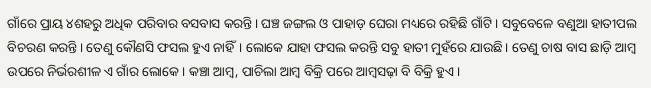ଗାଁରେ ପ୍ରାୟ ୪ଶହରୁ ଅଧିକ ପରିବାର ବସବାସ କରନ୍ତି। ଘଞ୍ଚ ଜଙ୍ଗଲ ଓ ପାହାଡ଼ ଘେରା ମଧ୍ୟରେ ରହିଛି ଗାଁଟି। ସବୁବେଳେ ବଣୁଆ ହାତୀପଲ ବିଚରଣ କରନ୍ତି। ତେଣୁ କୌଣସି ଫସଲ ହୁଏ ନାହିଁ। ଲୋକେ ଯାହା ଫସଲ କରନ୍ତି ସବୁ ହାତୀ ମୁହଁରେ ଯାଉଛି। ତେଣୁ ଚାଷ ବାସ ଛାଡ଼ି ଆମ୍ବ ଉପରେ ନିର୍ଭରଶୀଳ ଏ ଗାଁର ଲୋକେ। କଞ୍ଚା ଆମ୍ବ, ପାଚିଲା ଆମ୍ବ ବିକ୍ରି ପରେ ଆମ୍ବସଢ଼ା ବି ବିକ୍ରି ହୁଏ।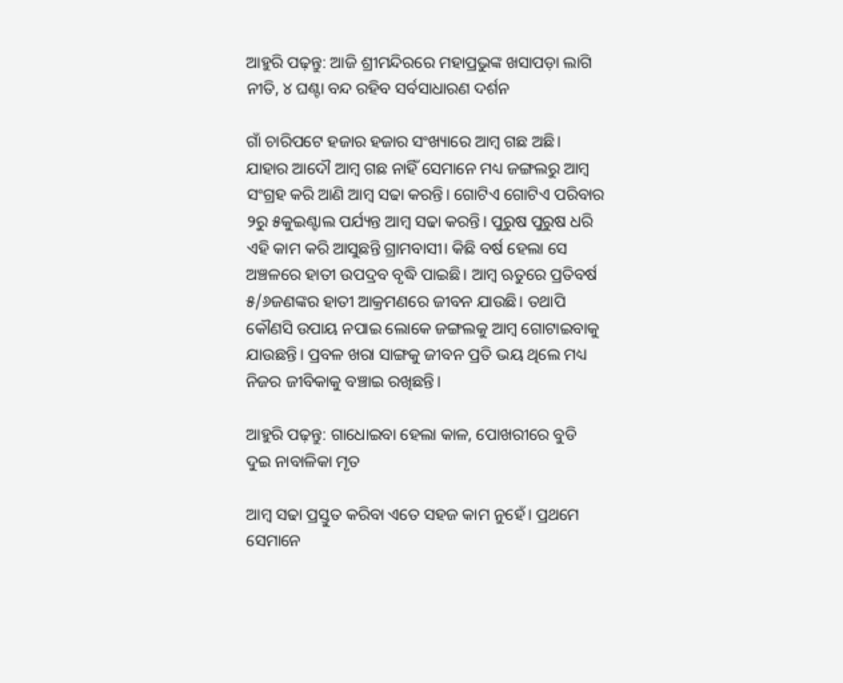ଆହୁରି ପଢ଼ନ୍ତୁ: ଆଜି ଶ୍ରୀମନ୍ଦିରରେ ମହାପ୍ରଭୁଙ୍କ ଖସାପଡ଼ା ଲାଗି ନୀତି, ୪ ଘଣ୍ଟା ବନ୍ଦ ରହିବ ସର୍ବସାଧାରଣ ଦର୍ଶନ

ଗାଁ ଚାରିପଟେ ହଜାର ହଜାର ସଂଖ୍ୟାରେ ଆମ୍ୱ ଗଛ ଅଛି। ଯାହାର ଆଦୌ ଆମ୍ୱ ଗଛ ନାହିଁ ସେମାନେ ମଧ୍ୟ ଜଙ୍ଗଲରୁ ଆମ୍ୱ ସଂଗ୍ରହ କରି ଆଣି ଆମ୍ୱ ସଢା କରନ୍ତି। ଗୋଟିଏ ଗୋଟିଏ ପରିବାର ୨ରୁ ୫କୁଇଣ୍ଟାଲ ପର୍ଯ୍ୟନ୍ତ ଆମ୍ୱ ସଢା କରନ୍ତି। ପୁରୁଷ ପୁରୁଷ ଧରି ଏହି କାମ କରି ଆସୁଛନ୍ତି ଗ୍ରାମବାସୀ। କିଛି ବର୍ଷ ହେଲା ସେ ଅଞ୍ଚଳରେ ହାତୀ ଉପଦ୍ରବ ବୃଦ୍ଧି ପାଇଛି। ଆମ୍ୱ ଋତୁରେ ପ୍ରତିବର୍ଷ ୫/୬ଜଣଙ୍କର ହାତୀ ଆକ୍ରମଣରେ ଜୀବନ ଯାଉଛି। ତଥାପି କୌଣସି ଉପାୟ ନପାଇ ଲୋକେ ଜଙ୍ଗଲକୁ ଆମ୍ୱ ଗୋଟାଇବାକୁ ଯାଉଛନ୍ତି। ପ୍ରବଳ ଖରା ସାଙ୍ଗକୁ ଜୀବନ ପ୍ରତି ଭୟ ଥିଲେ ମଧ୍ୟ ନିଜର ଜୀବିକାକୁ ବଞ୍ଚାଇ ରଖିଛନ୍ତି।

ଆହୁରି ପଢ଼ନ୍ତୁ: ଗାଧୋଇବା ହେଲା କାଳ, ପୋଖରୀରେ ବୁଡି ଦୁଇ ନାବାଳିକା ମୃତ

ଆମ୍ୱ ସଢା ପ୍ରସ୍ତୁତ କରିବା ଏତେ ସହଜ କାମ ନୁହେଁ। ପ୍ରଥମେ ସେମାନେ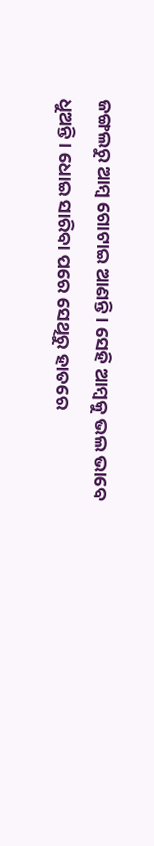ଜଙ୍ଗଲରୁ ଆମ୍ୱ ଗୋଟାଇ ଆଣନ୍ତି। ସେହି ଆମ୍ୱକୁ ଭଲ ଭାବେ ଧୁଅନ୍ତି। ଧୋଇ ସାରିବା ପରେ ସେଥିରୁ ହାତରେ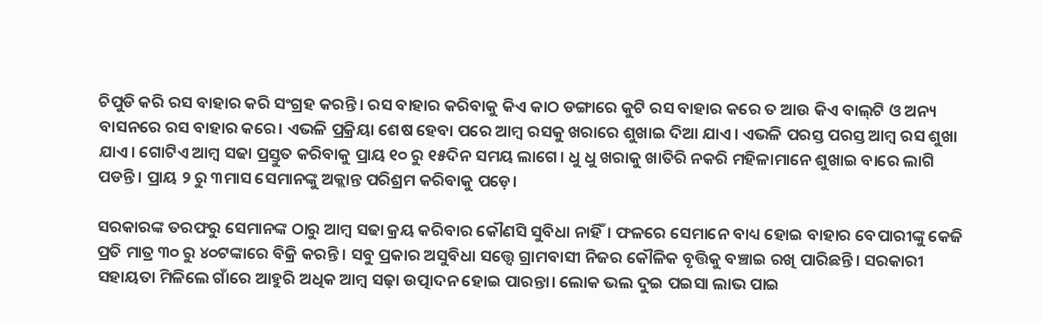ଚିପୁଡି କରି ରସ ବାହାର କରି ସଂଗ୍ରହ କରନ୍ତି। ରସ ବାହାର କରିବାକୁ କିଏ କାଠ ଡଙ୍ଗାରେ କୁଟି ରସ ବାହାର କରେ ତ ଆଉ କିଏ ବାଲ୍‌‌ଟି ଓ ଅନ୍ୟ ବାସନରେ ରସ ବାହାର କରେ। ଏଭଳି ପ୍ରକ୍ରିୟା ଶେଷ ହେବା ପରେ ଆମ୍ୱ ରସକୁ ଖରାରେ ଶୁଖାଇ ଦିଆ ଯାଏ। ଏଭଳି ପରସ୍ତ ପରସ୍ତ ଆମ୍ୱ ରସ ଶୁଖା ଯାଏ। ଗୋଟିଏ ଆମ୍ୱ ସଢା ପ୍ରସ୍ତୁତ କରିବାକୁ ପ୍ରାୟ ୧୦ ରୁ ୧୫ଦିନ ସମୟ ଲାଗେ। ଧୁ ଧୁ ଖରାକୁ ଖାତିରି ନକରି ମହିଳାମାନେ ଶୁଖାଇ ବାରେ ଲାଗି ପଡନ୍ତି। ପ୍ରାୟ ୨ ରୁ ୩ମାସ ସେମାନଙ୍କୁ ଅକ୍ଲାନ୍ତ ପରିଶ୍ରମ କରିବାକୁ ପଡ଼େ।

ସରକାରଙ୍କ ତରଫରୁ ସେମାନଙ୍କ ଠାରୁ ଆମ୍ୱ ସଢା କ୍ରୟ କରିବାର କୌଣସି ସୁବିଧା ନାହିଁ। ଫଳରେ ସେମାନେ ବାଧ୍ୟ ହୋଇ ବାହାର ବେପାରୀଙ୍କୁ କେଜି ପ୍ରତି ମାତ୍ର ୩୦ ରୁ ୪୦ଟଙ୍କାରେ ବିକ୍ରି କରନ୍ତି। ସବୁ ପ୍ରକାର ଅସୁବିଧା ସତ୍ତ୍ବେ ଗ୍ରାମବାସୀ ନିଜର କୌଳିକ ବୃତ୍ତିକୁ ବଞ୍ଚାଇ ରଖି ପାରିଛନ୍ତି। ସରକାରୀ ସହାୟତା ମିଳିଲେ ଗାଁରେ ଆହୁରି ଅଧିକ ଆମ୍ୱ ସଢ଼ା ଉତ୍ପାଦନ ହୋଇ ପାରନ୍ତା। ଲୋକ ଭଲ ଦୁଇ ପଇସା ଲାଭ ପାଇ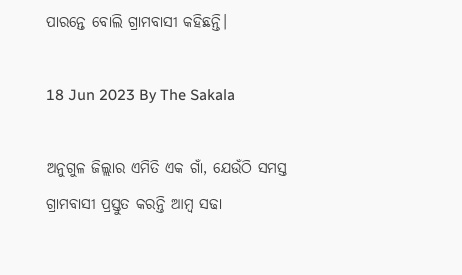ପାରନ୍ତେ ବୋଲି ଗ୍ରାମବାସୀ କହିଛନ୍ତି।

18 Jun 2023 By The Sakala

ଅନୁଗୁଳ ଜିଲ୍ଲାର ଏମିତି ଏକ ଗାଁ, ଯେଉଁଠି ସମସ୍ତ ଗ୍ରାମବାସୀ ପ୍ରସ୍ତୁତ କରନ୍ତି ଆମ୍ୱ ସଢା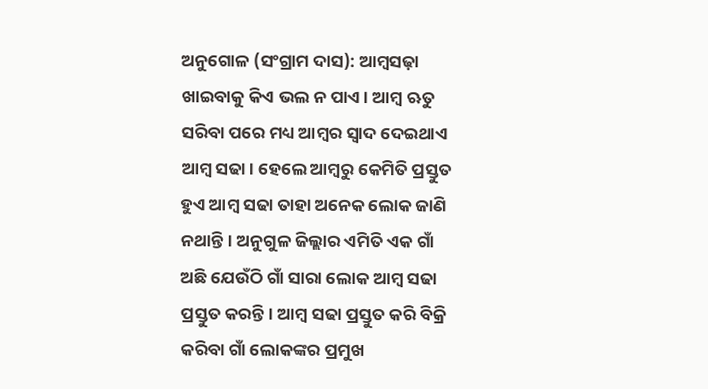ଅନୁଗୋଳ (ସଂଗ୍ରାମ ଦାସ): ଆମ୍ୱସଢ଼ା ଖାଇବାକୁ କିଏ ଭଲ ନ ପାଏ। ଆମ୍ୱ ଋତୁ ସରିବା ପରେ ମଧ୍ୟ ଆମ୍ୱର ସ୍ୱାଦ ଦେଇଥାଏ ଆମ୍ୱ ସଢା। ହେଲେ ଆମ୍ୱରୁ କେମିତି ପ୍ରସ୍ତୁତ ହୁଏ ଆମ୍ୱ ସଢା ତାହା ଅନେକ ଲୋକ ଜାଣି ନଥାନ୍ତି। ଅନୁଗୁଳ ଜିଲ୍ଲାର ଏମିତି ଏକ ଗାଁ ଅଛି ଯେଉଁଠି ଗାଁ ସାରା ଲୋକ ଆମ୍ୱ ସଢା ପ୍ରସ୍ତୁତ କରନ୍ତି। ଆମ୍ୱ ସଢା ପ୍ରସ୍ତୁତ କରି ବିକ୍ରି କରିବା ଗାଁ ଲୋକଙ୍କର ପ୍ରମୁଖ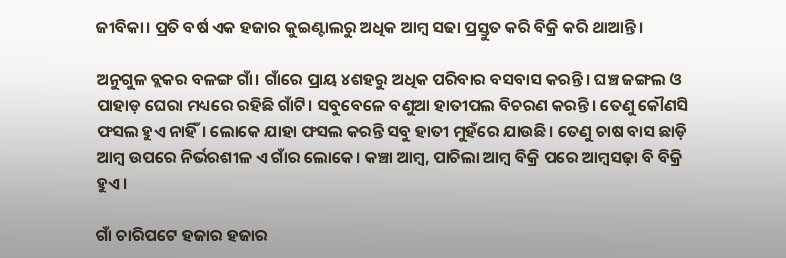ଜୀବିକା। ପ୍ରତି ବର୍ଷ ଏକ ହଜାର କୁଇଣ୍ଟାଲରୁ ଅଧିକ ଆମ୍ୱ ସଢା ପ୍ରସ୍ତୁତ କରି ବିକ୍ରି କରି ଥାଆନ୍ତି।

ଅନୁଗୁଳ ବ୍ଲକର ବଳଙ୍ଗ ଗାଁ। ଗାଁରେ ପ୍ରାୟ ୪ଶହରୁ ଅଧିକ ପରିବାର ବସବାସ କରନ୍ତି। ଘଞ୍ଚ ଜଙ୍ଗଲ ଓ ପାହାଡ଼ ଘେରା ମଧ୍ୟରେ ରହିଛି ଗାଁଟି। ସବୁବେଳେ ବଣୁଆ ହାତୀପଲ ବିଚରଣ କରନ୍ତି। ତେଣୁ କୌଣସି ଫସଲ ହୁଏ ନାହିଁ। ଲୋକେ ଯାହା ଫସଲ କରନ୍ତି ସବୁ ହାତୀ ମୁହଁରେ ଯାଉଛି। ତେଣୁ ଚାଷ ବାସ ଛାଡ଼ି ଆମ୍ବ ଉପରେ ନିର୍ଭରଶୀଳ ଏ ଗାଁର ଲୋକେ। କଞ୍ଚା ଆମ୍ବ, ପାଚିଲା ଆମ୍ବ ବିକ୍ରି ପରେ ଆମ୍ବସଢ଼ା ବି ବିକ୍ରି ହୁଏ।

ଗାଁ ଚାରିପଟେ ହଜାର ହଜାର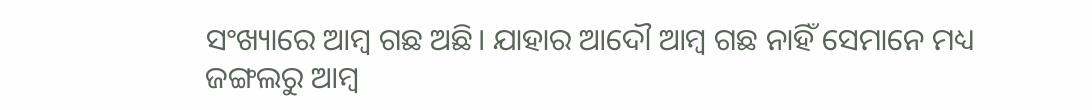ସଂଖ୍ୟାରେ ଆମ୍ୱ ଗଛ ଅଛି। ଯାହାର ଆଦୌ ଆମ୍ୱ ଗଛ ନାହିଁ ସେମାନେ ମଧ୍ୟ ଜଙ୍ଗଲରୁ ଆମ୍ୱ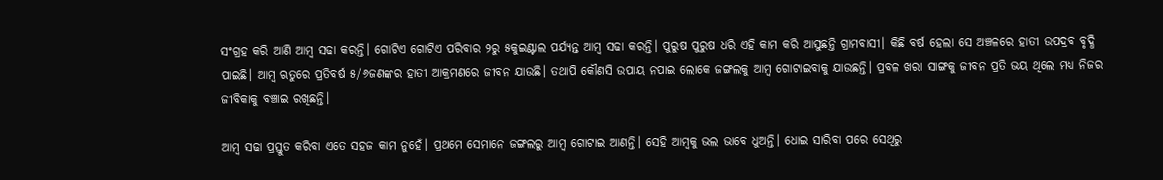ସଂଗ୍ରହ କରି ଆଣି ଆମ୍ୱ ସଢା କରନ୍ତି। ଗୋଟିଏ ଗୋଟିଏ ପରିବାର ୨ରୁ ୫କୁଇଣ୍ଟାଲ ପର୍ଯ୍ୟନ୍ତ ଆମ୍ୱ ସଢା କରନ୍ତି। ପୁରୁଷ ପୁରୁଷ ଧରି ଏହି କାମ କରି ଆସୁଛନ୍ତି ଗ୍ରାମବାସୀ। କିଛି ବର୍ଷ ହେଲା ସେ ଅଞ୍ଚଳରେ ହାତୀ ଉପଦ୍ରବ ବୃଦ୍ଧି ପାଇଛି। ଆମ୍ୱ ଋତୁରେ ପ୍ରତିବର୍ଷ ୫/୬ଜଣଙ୍କର ହାତୀ ଆକ୍ରମଣରେ ଜୀବନ ଯାଉଛି। ତଥାପି କୌଣସି ଉପାୟ ନପାଇ ଲୋକେ ଜଙ୍ଗଲକୁ ଆମ୍ୱ ଗୋଟାଇବାକୁ ଯାଉଛନ୍ତି। ପ୍ରବଳ ଖରା ସାଙ୍ଗକୁ ଜୀବନ ପ୍ରତି ଭୟ ଥିଲେ ମଧ୍ୟ ନିଜର ଜୀବିକାକୁ ବଞ୍ଚାଇ ରଖିଛନ୍ତି।

ଆମ୍ୱ ସଢା ପ୍ରସ୍ତୁତ କରିବା ଏତେ ସହଜ କାମ ନୁହେଁ। ପ୍ରଥମେ ସେମାନେ ଜଙ୍ଗଲରୁ ଆମ୍ୱ ଗୋଟାଇ ଆଣନ୍ତି। ସେହି ଆମ୍ୱକୁ ଭଲ ଭାବେ ଧୁଅନ୍ତି। ଧୋଇ ସାରିବା ପରେ ସେଥିରୁ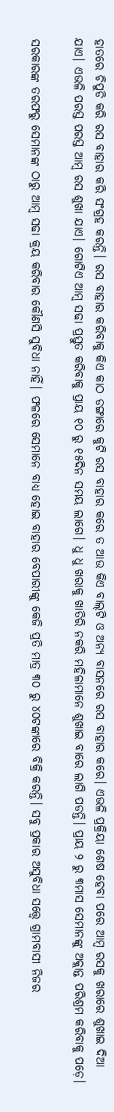ହାତରେ ଚିପୁଡି କରି ରସ ବାହାର କରି ସଂଗ୍ରହ କରନ୍ତି। ରସ ବାହାର କରିବାକୁ କିଏ କାଠ ଡଙ୍ଗାରେ କୁଟି ରସ ବାହାର କରେ ତ ଆଉ କିଏ ବାଲ୍‌‌ଟି ଓ ଅନ୍ୟ ବାସନରେ ରସ ବାହାର କରେ। ଏଭଳି ପ୍ରକ୍ରିୟା ଶେଷ ହେବା ପରେ ଆମ୍ୱ ରସକୁ ଖରାରେ ଶୁଖାଇ ଦିଆ ଯାଏ। ଏଭଳି ପରସ୍ତ ପରସ୍ତ ଆମ୍ୱ ରସ ଶୁଖା ଯାଏ। ଗୋଟିଏ ଆମ୍ୱ ସଢା ପ୍ରସ୍ତୁତ କରିବାକୁ ପ୍ରାୟ ୧୦ ରୁ ୧୫ଦିନ ସମୟ ଲାଗେ। ଧୁ ଧୁ ଖରାକୁ ଖାତିରି ନକରି ମହିଳାମାନେ ଶୁଖାଇ ବାରେ ଲାଗି ପଡନ୍ତି। ପ୍ରାୟ ୨ ରୁ ୩ମାସ ସେମାନଙ୍କୁ ଅକ୍ଲାନ୍ତ ପରିଶ୍ରମ କରିବାକୁ ପଡ଼େ।

ସରକାରଙ୍କ ତରଫରୁ ସେମାନଙ୍କ ଠାରୁ ଆମ୍ୱ ସଢା କ୍ରୟ କରିବାର କୌଣସି ସୁବିଧା ନାହିଁ। ଫଳରେ ସେମାନେ ବାଧ୍ୟ ହୋଇ ବାହାର ବେପାରୀଙ୍କୁ କେଜି ପ୍ରତି ମାତ୍ର ୩୦ ରୁ ୪୦ଟଙ୍କାରେ ବିକ୍ରି କରନ୍ତି। ସବୁ ପ୍ରକାର ଅସୁବିଧା ସତ୍ତ୍ବେ ଗ୍ରାମବାସୀ ନିଜର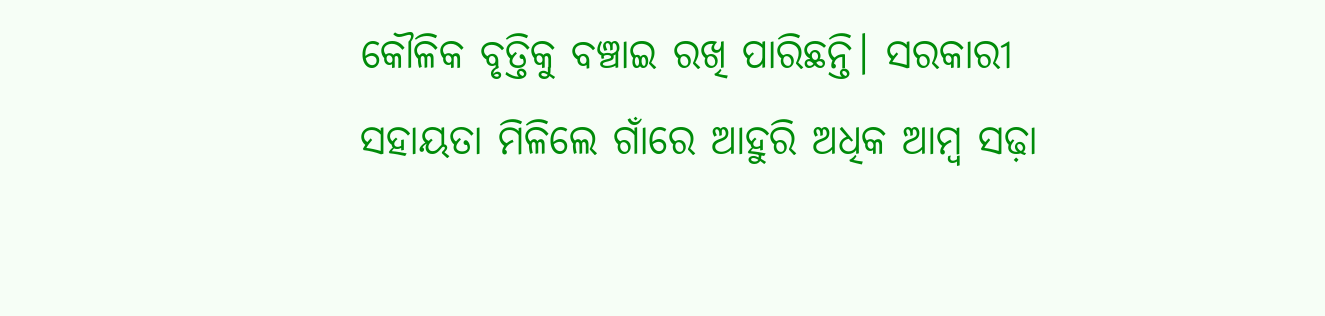କୌଳିକ ବୃତ୍ତିକୁ ବଞ୍ଚାଇ ରଖି ପାରିଛନ୍ତି। ସରକାରୀ ସହାୟତା ମିଳିଲେ ଗାଁରେ ଆହୁରି ଅଧିକ ଆମ୍ୱ ସଢ଼ା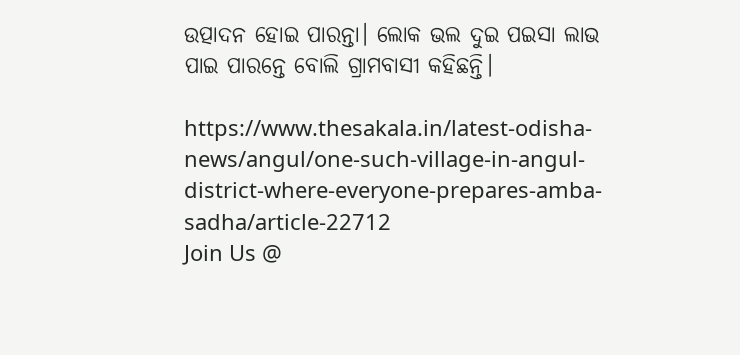ଉତ୍ପାଦନ ହୋଇ ପାରନ୍ତା। ଲୋକ ଭଲ ଦୁଇ ପଇସା ଲାଭ ପାଇ ପାରନ୍ତେ ବୋଲି ଗ୍ରାମବାସୀ କହିଛନ୍ତି।

https://www.thesakala.in/latest-odisha-news/angul/one-such-village-in-angul-district-where-everyone-prepares-amba-sadha/article-22712
Join Us @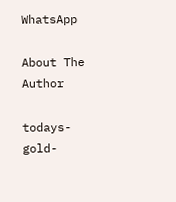WhatsApp

About The Author

todays-gold-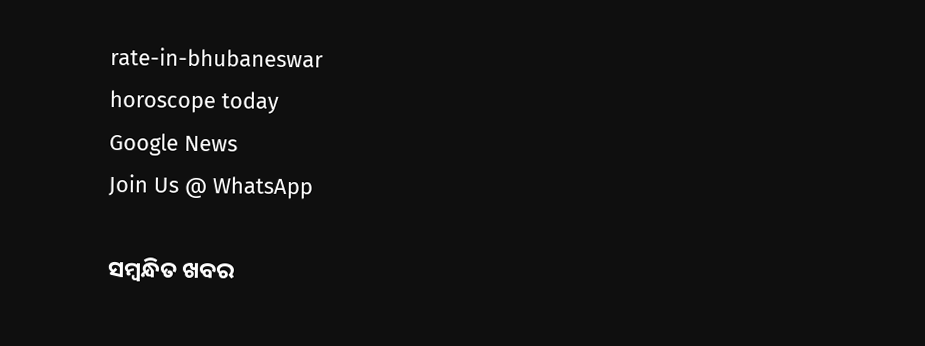rate-in-bhubaneswar
horoscope today
Google News
Join Us @ WhatsApp

ସମ୍ବନ୍ଧିତ ଖବର